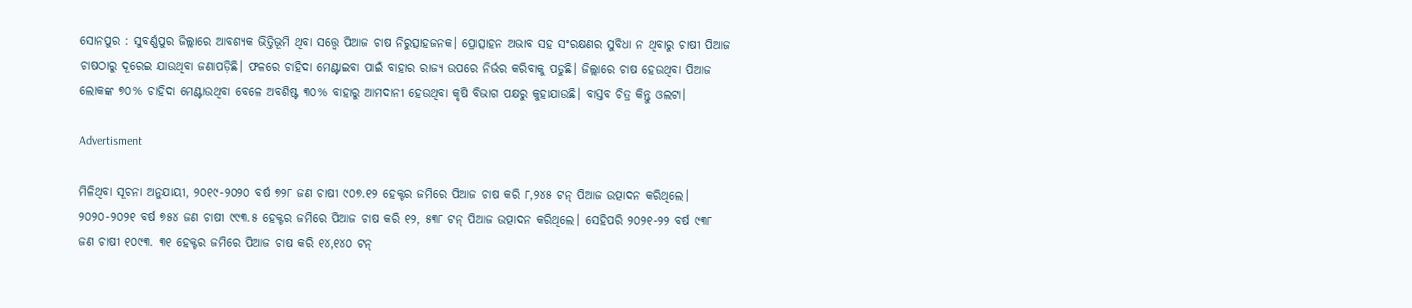ସୋନପୁର : ସୁବର୍ଣ୍ଣପୁର ଜିଲ୍ଲାରେ ଆବଶ୍ୟକ ଭିତ୍ତିଭୂମି ଥିବା ସତ୍ତ୍ବେ ପିଆଜ ଚାଷ ନିରୁତ୍ସାହଜନକ। ପ୍ରୋତ୍ସାହନ ଅଭାବ ସହ ସଂରକ୍ଷଣର ସୁବିଧା ନ ଥିବାରୁ ଚାଷୀ ପିଆଜ ଚାଷଠାରୁ ଦୂରେଇ ଯାଉଥିବା ଜଣାପଡ଼ିଛି। ଫଳରେ ଚାହିଦା ମେଣ୍ଟାଇବା ପାଇଁ ବାହାର ରାଜ୍ୟ ଉପରେ ନିର୍ଭର କରିବାକୁ ପଡୁଛି। ଜିଲ୍ଲାରେ ଚାଷ ହେଉଥିବା ପିଆଜ ଲୋକଙ୍କ ୭୦% ଚାହିଦା ମେଣ୍ଟାଉଥିବା ବେଳେ ଅବଶିଷ୍ଟ ୩୦% ବାହାରୁ ଆମଦାନୀ ହେଉଥିବା କୃଷି ବିଭାଗ ପକ୍ଷରୁ କୁହାଯାଉଛି। ବାସ୍ତବ ଚିତ୍ର କିନ୍ତୁ ଓଲଟା।

Advertisment

ମିଳିଥିବା ସୂଚନା ଅନୁଯାୟୀ, ୨୦୧୯-୨୦୨୦ ବର୍ଷ ୭୨୮ ଜଣ ଚାଷୀ ୯୦୭.୧୨ ହେକ୍ଟର ଜମିରେ ପିଆଜ ଚାଷ କରି ୮,୨୪୫ ଟନ୍ ପିଆଜ ଉତ୍ପାଦନ କରିଥିଲେ। ୨୦୨୦-୨୦୨୧ ବର୍ଷ ୭୫୪ ଜଣ ଚାଷୀ ୯୯୩.୫ ହେକ୍ଟର ଜମିରେ ପିଆଜ ଚାଷ କରି ୧୨, ୫୩୮ ଟନ୍ ପିଆଜ ଉତ୍ପାଦନ କରିଥିଲେ। ସେହିପରି ୨୦୨୧-୨୨ ବର୍ଷ ୯୩୮ ଜଣ ଚାଷୀ ୧୦୯୩. ୩୧ ହେକ୍ଟର ଜମିରେ ପିଆଜ ଚାଷ କରି ୧୪,୧୪୦ ଟନ୍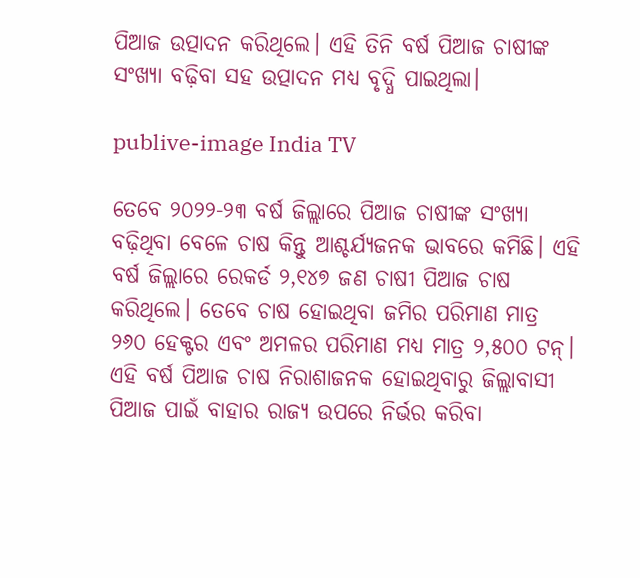ପିଆଜ ଉତ୍ପାଦନ କରିଥିଲେ। ଏହି ତିନି ବର୍ଷ ପିଆଜ ଚାଷୀଙ୍କ ସଂଖ୍ୟା ବଢ଼ିବା ସହ ଉତ୍ପାଦନ ମଧ୍ୟ ବୃଦ୍ଧି ପାଇଥିଲା।

publive-image India TV

ତେବେ ୨୦୨୨-୨୩ ବର୍ଷ ଜିଲ୍ଲାରେ ପିଆଜ ଚାଷୀଙ୍କ ସଂଖ୍ୟା ବଢ଼ିଥିବା ବେଳେ ଚାଷ କିନ୍ତୁ ଆଶ୍ଚର୍ଯ୍ୟଜନକ ଭାବରେ କମିଛି। ଏହି ବର୍ଷ ଜିଲ୍ଲାରେ ରେକର୍ଡ ୨,୧୪୭ ଜଣ ଚାଷୀ ପିଆଜ ଚାଷ କରିଥିଲେ। ତେବେ ଚାଷ ହୋଇଥିବା ଜମିର ପରିମାଣ ମାତ୍ର ୨୬୦ ହେକ୍ଟର ଏବଂ ଅମଳର ପରିମାଣ ମଧ୍ୟ ମାତ୍ର ୨,୫୦୦ ଟନ୍। ଏହି ବର୍ଷ ପିଆଜ ଚାଷ ନିରାଶାଜନକ ହୋଇଥିବାରୁ ଜିଲ୍ଲାବାସୀ ପିଆଜ ପାଇଁ ବାହାର ରାଜ୍ୟ ଉପରେ ନିର୍ଭର କରିବା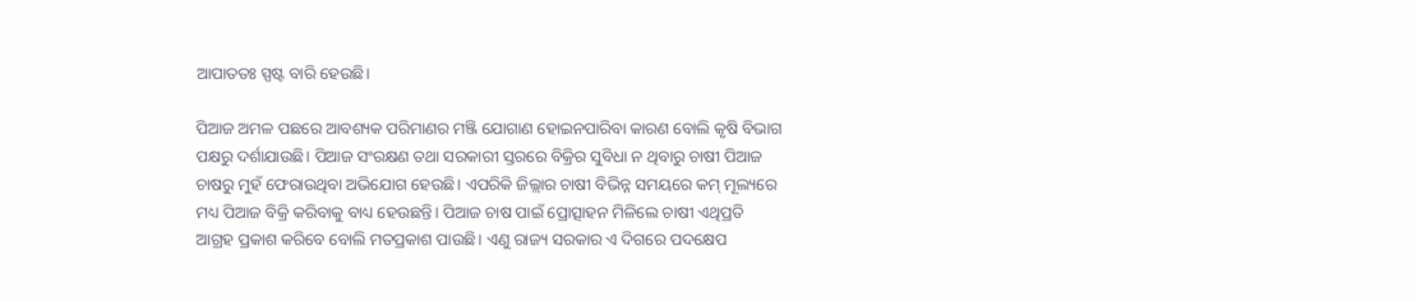ଆପାତତଃ ସ୍ପଷ୍ଟ ବାରି ହେଉଛି।

ପିଆଜ ଅମଳ ପଛରେ ଆବଶ୍ୟକ ପରିମାଣର ମଞ୍ଜି ଯୋଗାଣ ହୋଇନପାରିବା କାରଣ ବୋଲି କୃଷି ବିଭାଗ ପକ୍ଷରୁ ଦର୍ଶାଯାଉଛି। ପିଆଜ ସଂରକ୍ଷଣ ତଥା ସରକାରୀ ସ୍ତରରେ ବିକ୍ରିର ସୁବିଧା ନ ଥିବାରୁ ଚାଷୀ ପିଆଜ ଚାଷରୁ ମୁହଁ ଫେରାଉଥିବା ଅଭିଯୋଗ ହେଉଛି। ଏପରିକି ଜିଲ୍ଲାର ଚାଷୀ ବିଭିନ୍ନ ସମୟରେ କମ୍ ମୂଲ୍ୟରେ ମଧ୍ୟ ପିଆଜ ବିକ୍ରି କରିବାକୁ ବାଧ୍ୟ ହେଉଛନ୍ତି। ପିଆଜ ଚାଷ ପାଇଁ ପ୍ରୋତ୍ସାହନ ମିଳିଲେ ଚାଷୀ ଏଥିପ୍ରତି ଆଗ୍ରହ ପ୍ରକାଶ କରିବେ ବୋଲି ମତପ୍ରକାଶ ପାଉଛି। ଏଣୁ ରାଜ୍ୟ ସରକାର ଏ ଦିଗରେ ପଦକ୍ଷେପ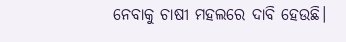ନେବାକୁ ଚାଷୀ ମହଲରେ ଦାବି ହେଉଛି।